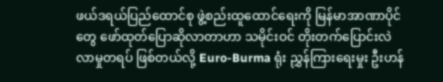ဖယ်ဒရယ်ပြည်ထောင်စု ဖွဲ့စည်းထူထောင်ရေးကို မြန်မာအာဏာပိုင်တွေ ဖော်ထုတ်ပြောဆိုလာတာဟာ သမိုင်းဝင် တိုးတက်ပြောင်းလဲလာမှုတရပ် ဖြစ်တယ်လို့ Euro-Burma ရုံး ညွှန်ကြားရေးမှုး ဦးဟန်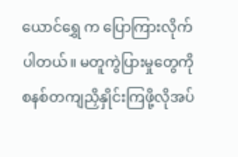ယောင်ရွှေ က ပြောကြားလိုက်ပါတယ်။ မတူကွဲပြားမှုတွေကို စနစ်တကျညှိနှိုင်းကြဖို့လိုအပ်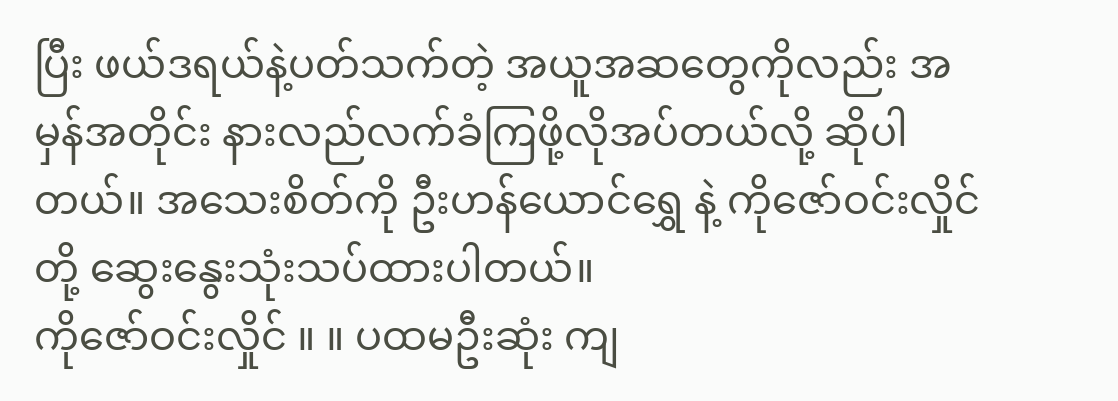ပြီး ဖယ်ဒရယ်နဲ့ပတ်သက်တဲ့ အယူအဆတွေကိုလည်း အမှန်အတိုင်း နားလည်လက်ခံကြဖို့လိုအပ်တယ်လို့ ဆိုပါတယ်။ အသေးစိတ်ကို ဦးဟန်ယောင်ရွှေ နဲ့ ကိုဇော်ဝင်းလှိုင်တို့ ဆွေးနွေးသုံးသပ်ထားပါတယ်။
ကိုဇော်ဝင်းလှိုင် ။ ။ ပထမဦးဆုံး ကျ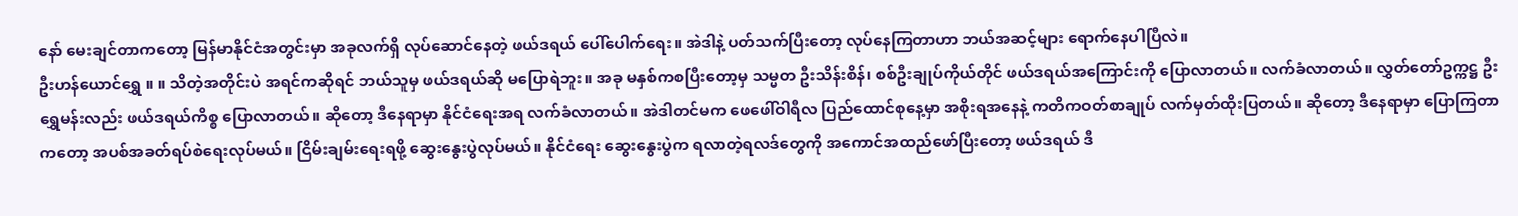နော် မေးချင်တာကတော့ မြန်မာနိုင်ငံအတွင်းမှာ အခုလက်ရှိ လုပ်ဆောင်နေတဲ့ ဖယ်ဒရယ် ပေါ်ပေါက်ရေး။ အဲဒါနဲ့ ပတ်သက်ပြီးတော့ လုပ်နေကြတာဟာ ဘယ်အဆင့်များ ရောက်နေပါပြီလဲ။
ဦးဟန်ယောင်ရွှေ ။ ။ သိတဲ့အတိုင်းပဲ အရင်ကဆိုရင် ဘယ်သူမှ ဖယ်ဒရယ်ဆို မပြောရဲဘူး။ အခု မနှစ်ကစပြီးတော့မှ သမ္မတ ဦးသိန်းစိန်၊ စစ်ဦးချုပ်ကိုယ်တိုင် ဖယ်ဒရယ်အကြောင်းကို ပြောလာတယ်။ လက်ခံလာတယ်။ လွှတ်တော်ဥက္ကဋ္ဌ ဦးရွှေမန်းလည်း ဖယ်ဒရယ်ကိစ္စ ပြောလာတယ်။ ဆိုတော့ ဒီနေရာမှာ နိုင်ငံရေးအရ လက်ခံလာတယ်။ အဲဒါတင်မက ဖေဖေါ်ဝါရီလ ပြည်ထောင်စုနေ့မှာ အစိုးရအနေနဲ့ ကတိကဝတ်စာချုပ် လက်မှတ်ထိုးပြတယ်။ ဆိုတော့ ဒီနေရာမှာ ပြောကြတာကတော့ အပစ်အခတ်ရပ်စဲရေးလုပ်မယ်။ ငြိမ်းချမ်းရေးရဖို့ ဆွေးနွေးပွဲလုပ်မယ်။ နိုင်ငံရေး ဆွေးနွေးပွဲက ရလာတဲ့ရလဒ်တွေကို အကောင်အထည်ဖော်ပြီးတော့ ဖယ်ဒရယ် ဒီ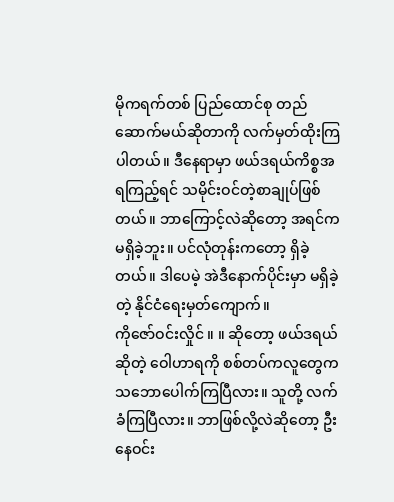မိုကရက်တစ် ပြည်ထောင်စု တည်ဆောက်မယ်ဆိုတာကို လက်မှတ်ထိုးကြပါတယ်။ ဒီနေရာမှာ ဖယ်ဒရယ်ကိစ္စအရကြည့်ရင် သမိုင်းဝင်တဲ့စာချုပ်ဖြစ်တယ်။ ဘာကြောင့်လဲဆိုတော့ အရင်က မရှိခဲ့ဘူး။ ပင်လုံတုန်းကတော့ ရှိခဲ့တယ်။ ဒါပေမဲ့ အဲဒီနောက်ပိုင်းမှာ မရှိခဲ့တဲ့ နိုင်ငံရေးမှတ်ကျောက်။
ကိုဇော်ဝင်းလှိုင် ။ ။ ဆိုတော့ ဖယ်ဒရယ်ဆိုတဲ့ ဝေါဟာရကို စစ်တပ်ကလူတွေက သဘောပေါက်ကြပြီလား။ သူတို့ လက်ခံကြပြီလား။ ဘာဖြစ်လို့လဲဆိုတော့ ဦးနေဝင်း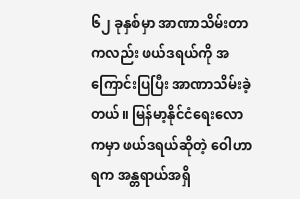၆၂ ခုနှစ်မှာ အာဏာသိမ်းတာကလည်း ဖယ်ဒရယ်ကို အကြောင်းပြပြီး အာဏာသိမ်းခဲ့တယ်။ မြန်မာ့နိုင်ငံရေးလောကမှာ ဖယ်ဒရယ်ဆိုတဲ့ ဝေါဟာရက အန္တရာယ်အရှိ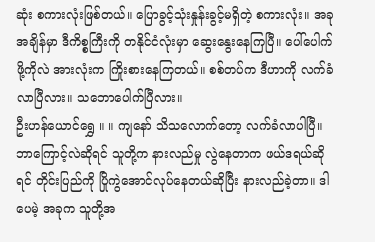ဆုံး စကားလုံးဖြစ်တယ်။ ပြောခွင့်သုံးနှုန်းခွင့်မရှိတဲ့ စကားလုံး။ အခုအချိန်မှာ ဒီကိစ္စကြီးကို တနိုင်ငံလုံးမှာ ဆွေးနွေးနေကြပြီ။ ပေါ်ပေါက်ဖို့ကိုလဲ အားလုံးက ကြိုးစားနေကြတယ်။ စစ်တပ်က ဒီဟာကို လက်ခံလာပြီလား။ သဘောပေါက်ပြီလား။
ဦးဟန်ယောင်ရွှေ ။ ။ ကျနော် သိသလောက်တော့ လက်ခံလာပါပြီ။ ဘာကြောင့်လဲဆိုရင် သူတို့က နားလည်မှု လွဲနေတာက ဖယ်ဒရယ်ဆိုရင် တိုင်းပြည်ကို ပြိုကွဲအောင်လုပ်နေတယ်ဆိုပြီး နားလည်ခဲ့တာ။ ဒါပေမဲ့ အခုက သူတို့အ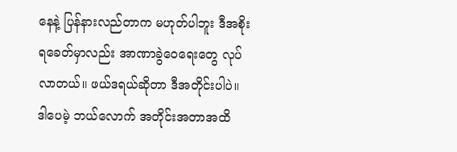နေနဲ့ ပြန်နားလည်တာက မဟုတ်ပါဘူး ဒီအစိုးရခေတ်မှာလည်း အာဏာခွဲဝေရေးတွေ လုပ်လာတယ်။ ဖယ်ဒရယ်ဆိုတာ ဒီအတိုင်းပါပဲ။ ဒါပေမဲ့ ဘယ်လောက် အတိုင်းအတာအထိ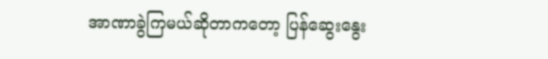အာဏာခွဲကြမယ်ဆိုတာကတော့ ပြန်ဆွေးနွေး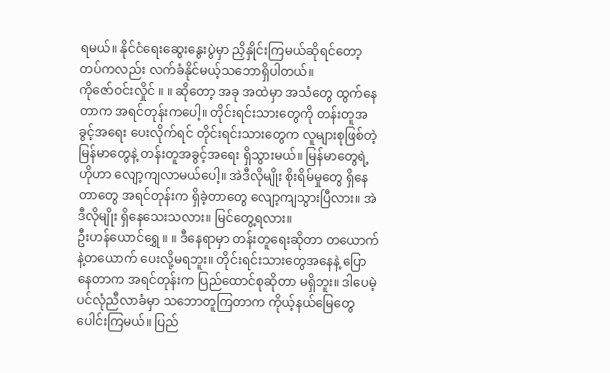ရမယ်။ နိုင်ငံရေးဆွေးနွေးပွဲမှာ ညှိနှိုင်းကြမယ်ဆိုရင်တော့ တပ်ကလည်း လက်ခံနိုင်မယ့်သဘောရှိပါတယ်။
ကိုဇော်ဝင်းလှိုင် ။ ။ ဆိုတော့ အခု အထဲမှာ အသံတွေ ထွက်နေတာက အရင်တုန်းကပေါ့။ တိုင်းရင်းသားတွေကို တန်းတူအခွင့်အရေး ပေးလိုက်ရင် တိုင်းရင်းသားတွေက လူများစုဖြစ်တဲ့ မြန်မာတွေနဲ့ တန်းတူအခွင့်အရေး ရှိသွားမယ်။ မြန်မာတွေရဲ့ ဟိုဟာ လျော့ကျလာမယ်ပေါ့။ အဲဒီလိုမျိုး စိုးရိမ်မှုတွေ ရှိနေတာတွေ အရင်တုန်းက ရှိခဲ့တာတွေ လျော့ကျသွားပြီလား။ အဲဒီလိုမျိုး ရှိနေသေးသလား။ မြင်တွေ့ရလား။
ဦးဟန်ယောင်ရွှေ ။ ။ ဒီနေရာမှာ တန်းတူရေးဆိုတာ တယောက်နဲ့တယောက် ပေးလို့မရဘူး။ တိုင်းရင်းသားတွေအနေနဲ့ ပြောနေတာက အရင်တုန်းက ပြည်ထောင်စုဆိုတာ မရှိဘူး။ ဒါပေမဲ့ ပင်လုံညီလာခံမှာ သဘောတူကြတာက ကိုယ့်နယ်မြေတွေ ပေါင်းကြမယ်။ ပြည်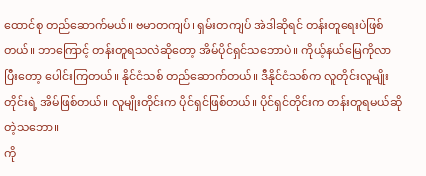ထောင်စု တည်ဆောက်မယ်။ ဗမာတကျပ်၊ ရှမ်းတကျပ် အဲဒါဆိုရင် တန်းတူရေးပဲဖြစ်တယ်။ ဘာကြောင့် တန်းတူရသလဲဆိုတော့ အိမ်ပိုင်ရှင်သဘောပဲ။ ကိုယ့်နယ်မြေကိုလာပြီးတော့ ပေါင်းကြတယ်။ နိုင်ငံသစ် တည်ဆောက်တယ်။ ဒီနိုင်ငံသစ်က လူတိုင်းလူမျိုးတိုင်းရဲ့ အိမ်ဖြစ်တယ်။ လူမျိုးတိုင်းက ပိုင်ရှင်ဖြစ်တယ်။ ပိုင်ရှင်တိုင်းက တန်းတူရမယ်ဆိုတဲ့သဘော။
ကို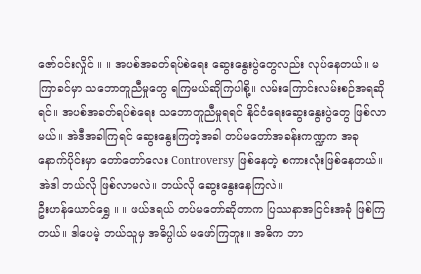ဇော်ဝင်းလှိုင် ။ ။ အပစ်အခတ်ရပ်စဲရေး ဆွေးနွေးပွဲတွေလည်း လုပ်နေတယ်။ မကြာခင်မှာ သဘောတူညီမှုတွေ ရကြမယ်ဆိုကြပါစို့။ လမ်းကြောင်းလမ်းစဉ်အရဆိုရင်။ အပစ်အခတ်ရပ်စဲရေး သဘောတူညီမှုရရင် နိုင်ငံရေးဆွေးနွေးပွဲတွေ ဖြစ်လာမယ်။ အဲဒီအခါကြရင် ဆွေးနွေးကြတဲ့အခါ တပ်မတော်အခန်းကဏ္ဍက အခုနောက်ပိုင်းမှာ တော်တော်လေး Controversy ဖြစ်နေတဲ့ စကားလုံးဖြစ်နေတယ်။ အဲဒါ ဘယ်လို ဖြစ်လာမလဲ။ ဘယ်လို ဆွေးနွေးနေကြလဲ။
ဦးဟန်ယောင်ရွှေ ။ ။ ဖယ်ဒရယ် တပ်မတော်ဆိုတာက ပြဿနာအငြင်းအခုံ ဖြစ်ကြတယ်။ ဒါပေမဲ့ ဘယ်သူမှ အဓိပ္ပါယ် မဖော်ကြဘူး။ အဓိက ဘာ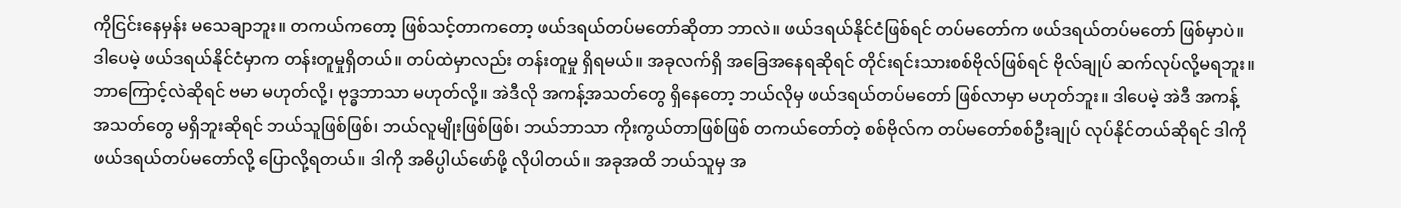ကိုငြင်းနေမှန်း မသေချာဘူး။ တကယ်ကတော့ ဖြစ်သင့်တာကတော့ ဖယ်ဒရယ်တပ်မတော်ဆိုတာ ဘာလဲ။ ဖယ်ဒရယ်နိုင်ငံဖြစ်ရင် တပ်မတော်က ဖယ်ဒရယ်တပ်မတော် ဖြစ်မှာပဲ။ ဒါပေမဲ့ ဖယ်ဒရယ်နိုင်ငံမှာက တန်းတူမှုရှိတယ်။ တပ်ထဲမှာလည်း တန်းတူမှု ရှိရမယ်။ အခုလက်ရှိ အခြေအနေရဆိုရင် တိုင်းရင်းသားစစ်ဗိုလ်ဖြစ်ရင် ဗိုလ်ချုပ် ဆက်လုပ်လို့မရဘူး။ ဘာကြောင့်လဲဆိုရင် ဗမာ မဟုတ်လို့၊ ဗုဒ္ဓဘာသာ မဟုတ်လို့။ အဲဒီလို အကန့်အသတ်တွေ ရှိနေတော့ ဘယ်လိုမှ ဖယ်ဒရယ်တပ်မတော် ဖြစ်လာမှာ မဟုတ်ဘူး။ ဒါပေမဲ့ အဲဒီ အကန့်အသတ်တွေ မရှိဘူးဆိုရင် ဘယ်သူဖြစ်ဖြစ်၊ ဘယ်လူမျိုးဖြစ်ဖြစ်၊ ဘယ်ဘာသာ ကိုးကွယ်တာဖြစ်ဖြစ် တကယ်တော်တဲ့ စစ်ဗိုလ်က တပ်မတော်စစ်ဦးချုပ် လုပ်နိုင်တယ်ဆိုရင် ဒါကို ဖယ်ဒရယ်တပ်မတော်လို့ ပြောလို့ရတယ်။ ဒါကို အဓိပ္ပါယ်ဖော်ဖို့ လိုပါတယ်။ အခုအထိ ဘယ်သူမှ အ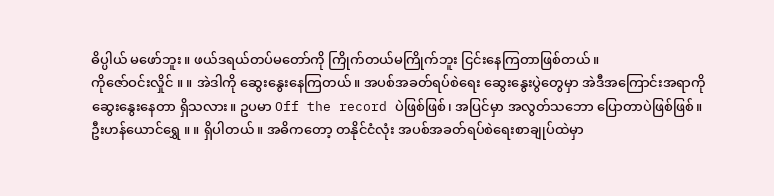ဓိပ္ပါယ် မဖော်ဘူး။ ဖယ်ဒရယ်တပ်မတော်ကို ကြိုက်တယ်မကြိုက်ဘူး ငြင်းနေကြတာဖြစ်တယ်။
ကိုဇော်ဝင်းလှိုင် ။ ။ အဲဒါကို ဆွေးနွေးနေကြတယ်။ အပစ်အခတ်ရပ်စဲရေး ဆွေးနွေးပွဲတွေမှာ အဲဒီအကြောင်းအရာကို ဆွေးနွေးနေတာ ရှိသလား။ ဥပမာ Off the record ပဲဖြစ်ဖြစ်၊ အပြင်မှာ အလွတ်သဘော ပြောတာပဲဖြစ်ဖြစ်။
ဦးဟန်ယောင်ရွှေ ။ ။ ရှိပါတယ်။ အဓိကတော့ တနိုင်ငံလုံး အပစ်အခတ်ရပ်စဲရေးစာချုပ်ထဲမှာ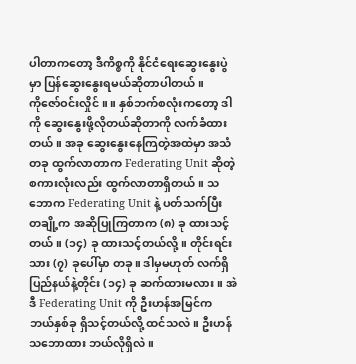ပါတာကတော့ ဒီကိစ္စကို နိုင်ငံရေးဆွေးနွေးပွဲမှာ ပြန်ဆွေးနွေးရမယ်ဆိုတာပါတယ်။
ကိုဇော်ဝင်းလှိုင် ။ ။ နှစ်ဘက်စလုံးကတော့ ဒါကို ဆွေးနွေးဖို့လိုတယ်ဆိုတာကို လက်ခံထားတယ်။ အခု ဆွေးနွေးနေကြတဲ့အထဲမှာ အသံတခု ထွက်လာတာက Federating Unit ဆိုတဲ့ စကားလုံးလည်း ထွက်လာတာရှိတယ်။ သဘောက Federating Unit နဲ့ ပတ်သက်ပြီး တချို့က အဆိုပြုကြတာက (၈) ခု ထားသင့်တယ်။ (၁၄) ခု ထားသင့်တယ်လို့။ တိုင်းရင်းသား (၇) ခုပေါ်မှာ တခု။ ဒါမှမဟုတ် လက်ရှိ ပြည်နယ်နဲ့တိုင်း (၁၄) ခု ဆက်ထားမလား။ အဲဒီ Federating Unit ကို ဦးဟန်အမြင်က ဘယ်နှစ်ခု ရှိသင့်တယ်လို့ ထင်သလဲ။ ဦးဟန် သဘောထား ဘယ်လိုရှိလဲ။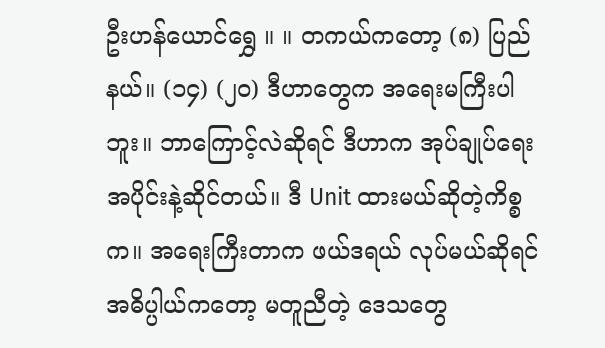ဦးဟန်ယောင်ရွှေ ။ ။ တကယ်ကတော့ (၈) ပြည်နယ်။ (၁၄) (၂၀) ဒီဟာတွေက အရေးမကြီးပါဘူး။ ဘာကြောင့်လဲဆိုရင် ဒီဟာက အုပ်ချုပ်ရေးအပိုင်းနဲ့ဆိုင်တယ်။ ဒီ Unit ထားမယ်ဆိုတဲ့ကိစ္စက။ အရေးကြီးတာက ဖယ်ဒရယ် လုပ်မယ်ဆိုရင် အဓိပ္ပါယ်ကတော့ မတူညီတဲ့ ဒေသတွေ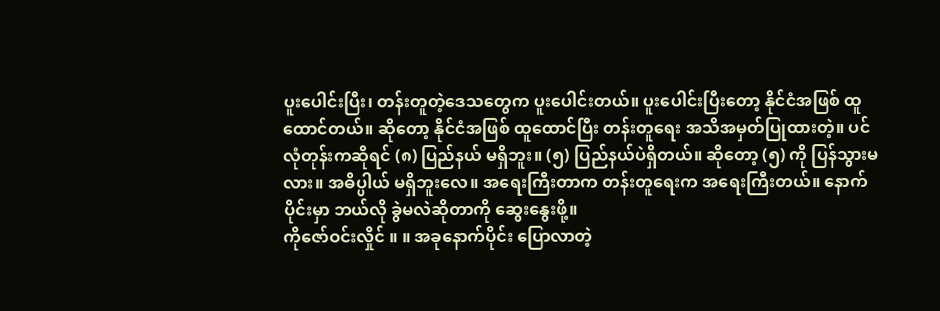ပူးပေါင်းပြီး၊ တန်းတူတဲ့ဒေသတွေက ပူးပေါင်းတယ်။ ပူးပေါင်းပြီးတော့ နိုင်ငံအဖြစ် ထူထောင်တယ်။ ဆိုတော့ နိုင်ငံအဖြစ် ထူထောင်ပြီး တန်းတူရေး အသိအမှတ်ပြုထားတဲ့။ ပင်လုံတုန်းကဆိုရင် (၈) ပြည်နယ် မရှိဘူး။ (၅) ပြည်နယ်ပဲရှိတယ်။ ဆိုတော့ (၅) ကို ပြန်သွားမလား။ အဓိပ္ပါယ် မရှိဘူးလေ။ အရေးကြီးတာက တန်းတူရေးက အရေးကြီးတယ်။ နောက်ပိုင်းမှာ ဘယ်လို ခွဲမလဲဆိုတာကို ဆွေးနွေးဖို့။
ကိုဇော်ဝင်းလှိုင် ။ ။ အခုနောက်ပိုင်း ပြောလာတဲ့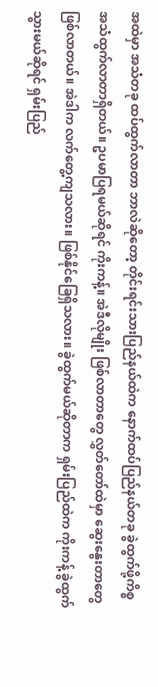အထဲမှာ အသံတခု ထပ်ထွက်လာတာ ဘာလဲဆိုတော့ တိုင်းရင်းသားပြည်နယ်ထဲက နောက်ထပ်ပြည်နယ်တခု ခွဲထွက်ဖို့ကိစ္စ အသံထွက်လာတာရှိတယ်။ ဥပမာပြရမယ်ဆိုရင် ကိုးကန့်။ အဲဒီလိုမျိုး ဖြစ်လာတာတွေ လွှတ်တော်ထဲမှာ ဆွေးနွေးတာတွေ ဖြစ်လာတယ်။ အဲဒါက လက်တွေ့ကျသလား။ ဖြစ်နိုင်ခြေရှိသလား။ ခွဲထွက်မယ်ဆိုတာက ရှမ်းပြည်ထဲက ကိုးကန့် ခွဲထွက်သွားမယ်ဆိုရင် ရှမ်းပြည်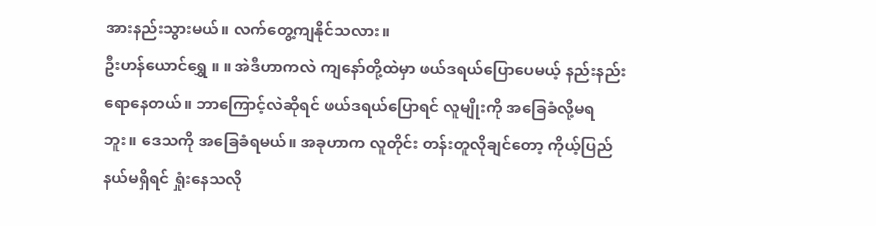အားနည်းသွားမယ်။ လက်တွေ့ကျနိုင်သလား။
ဦးဟန်ယောင်ရွှေ ။ ။ အဲဒီဟာကလဲ ကျနော်တို့ထဲမှာ ဖယ်ဒရယ်ပြောပေမယ့် နည်းနည်းရောနေတယ်။ ဘာကြောင့်လဲဆိုရင် ဖယ်ဒရယ်ပြောရင် လူမျိုးကို အခြေခံလို့မရဘူး။ ဒေသကို အခြေခံရမယ်။ အခုဟာက လူတိုင်း တန်းတူလိုချင်တော့ ကိုယ့်ပြည်နယ်မရှိရင် ရှုံးနေသလို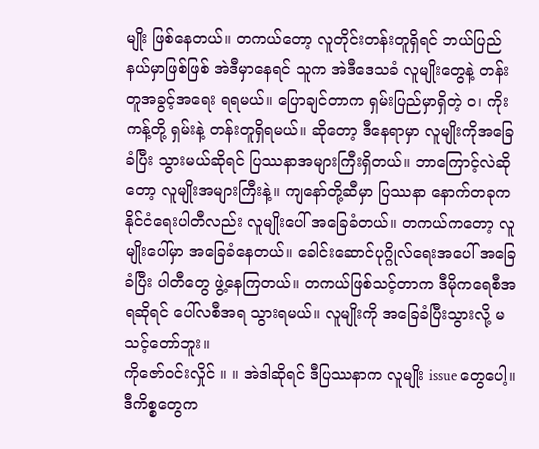မျိုး ဖြစ်နေတယ်။ တကယ်တော့ လူတိုင်းတန်းတူရှိရင် ဘယ်ပြည်နယ်မှာဖြစ်ဖြစ် အဲဒီမှာနေရင် သူက အဲဒီဒေသခံ လူမျိုးတွေနဲ့ တန်းတူအခွင့်အရေး ရရမယ်။ ပြောချင်တာက ရှမ်းပြည်မှာရှိတဲ့ ဝ၊ ကိုးကန့်တို့ ရှမ်းနဲ့ တန်းတူရှိရမယ်။ ဆိုတော့ ဒီနေရာမှာ လူမျိုးကိုအခြေခံပြီး သွားမယ်ဆိုရင် ပြဿနာအများကြီးရှိတယ်။ ဘာကြောင့်လဲဆိုတော့ လူမျိုးအများကြီးနဲ့။ ကျနော်တို့ဆီမှာ ပြဿနာ နောက်တခုက နိုင်ငံရေးပါတီလည်း လူမျိုးပေါ် အခြေခံတယ်။ တကယ်ကတော့ လူမျိုးပေါ်မှာ အခြေခံနေတယ်။ ခေါင်းဆောင်ပုဂ္ဂိုလ်ရေးအပေါ် အခြေခံပြီး ပါတီတွေ ဖွဲ့နေကြတယ်။ တကယ်ဖြစ်သင့်တာက ဒီမိုကရေစီအရဆိုရင် ပေါ်လစီအရ သွားရမယ်။ လူမျိုးကို အခြေခံပြီးသွားလို့ မသင့်တော်ဘူး။
ကိုဇော်ဝင်းလှိုင် ။ ။ အဲဒါဆိုရင် ဒီပြဿနာက လူမျိုး issue တွေပေါ့။ ဒီကိစ္စတွေက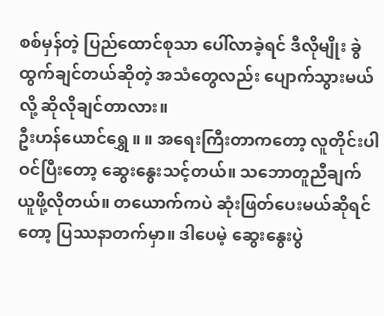စစ်မှန်တဲ့ ပြည်ထောင်စုသာ ပေါ်လာခဲ့ရင် ဒီလိုမျိုး ခွဲထွက်ချင်တယ်ဆိုတဲ့ အသံတွေလည်း ပျောက်သွားမယ်လို့ ဆိုလိုချင်တာလား။
ဦးဟန်ယောင်ရွှေ ။ ။ အရေးကြီးတာကတော့ လူတိုင်းပါဝင်ပြီးတော့ ဆွေးနွေးသင့်တယ်။ သဘောတူညီချက်ယူဖို့လိုတယ်။ တယောက်ကပဲ ဆုံးဖြတ်ပေးမယ်ဆိုရင်တော့ ပြဿနာတက်မှာ။ ဒါပေမဲ့ ဆွေးနွေးပွဲ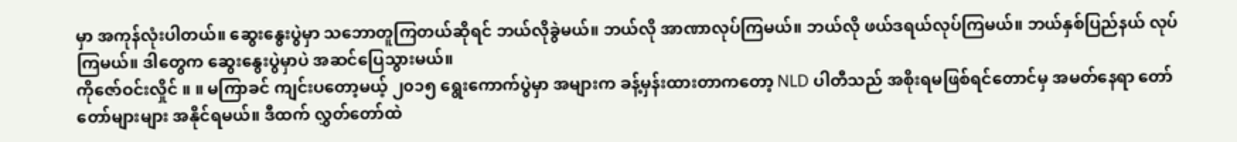မှာ အကုန်လုံးပါတယ်။ ဆွေးနွေးပွဲမှာ သဘောတူကြတယ်ဆိုရင် ဘယ်လိုခွဲမယ်။ ဘယ်လို အာဏာလုပ်ကြမယ်။ ဘယ်လို ဖယ်ဒရယ်လုပ်ကြမယ်။ ဘယ်နှစ်ပြည်နယ် လုပ်ကြမယ်။ ဒါတွေက ဆွေးနွေးပွဲမှာပဲ အဆင်ပြေသွားမယ်။
ကိုဇော်ဝင်းလှိုင် ။ ။ မကြာခင် ကျင်းပတော့မယ့် ၂၀၁၅ ရွေးကောက်ပွဲမှာ အများက ခန့်မှန်းထားတာကတော့ NLD ပါတီသည် အစိုးရမဖြစ်ရင်တောင်မှ အမတ်နေရာ တော်တော်များများ အနိုင်ရမယ်။ ဒီထက် လွှတ်တော်ထဲ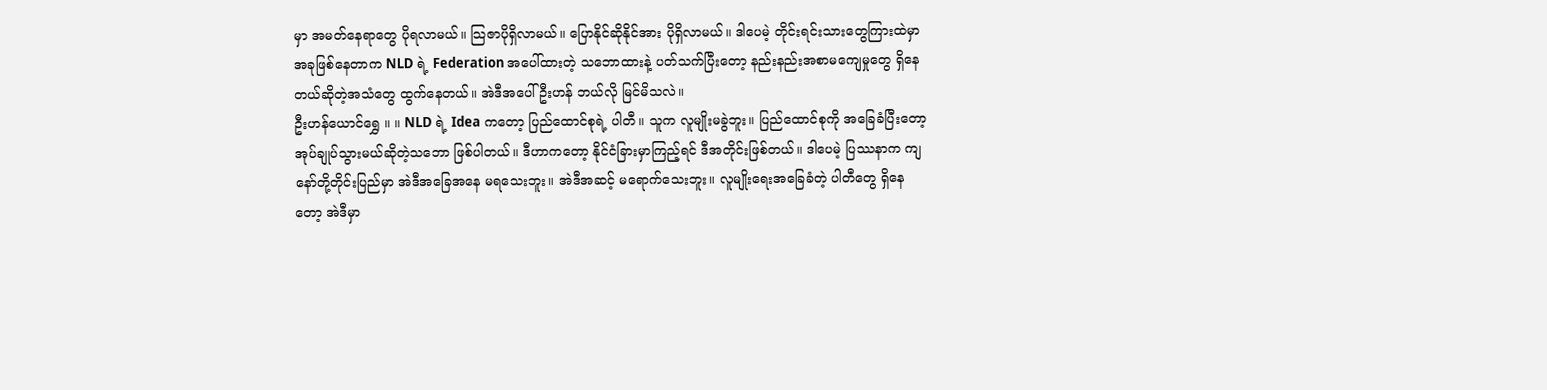မှာ အမတ်နေရာတွေ ပိုရလာမယ်။ သြဇာပိုရှိလာမယ်။ ပြောနိုင်ဆိုနိုင်အား ပိုရှိလာမယ်။ ဒါပေမဲ့ တိုင်းရင်းသားတွေကြားထဲမှာ အခုဖြစ်နေတာက NLD ရဲ့ Federation အပေါ်ထားတဲ့ သဘောထားနဲ့ ပတ်သက်ပြီးတော့ နည်းနည်းအစာမကျေမှုတွေ ရှိနေတယ်ဆိုတဲ့အသံတွေ ထွက်နေတယ်။ အဲဒီအပေါ် ဦးဟန် ဘယ်လို မြင်မိသလဲ။
ဦးဟန်ယောင်ရွှေ ။ ။ NLD ရဲ့ Idea ကတော့ ပြည်ထောင်စုရဲ့ ပါတီ။ သူက လူမျိုးမခွဲဘူး။ ပြည်ထောင်စုကို အခြေခံပြီးတော့ အုပ်ချုပ်သွားမယ်ဆိုတဲ့သဘော ဖြစ်ပါတယ်။ ဒီဟာကတော့ နိုင်ငံခြားမှာကြည့်ရင် ဒီအတိုင်းဖြစ်တယ်။ ဒါပေမဲ့ ပြဿနာက ကျနော်တို့တိုင်းပြည်မှာ အဲဒီအခြေအနေ မရသေးဘူး။ အဲဒီအဆင့် မရောက်သေးဘူး။ လူမျိုးရေးအခြေခံတဲ့ ပါတီတွေ ရှိနေတော့ အဲဒီမှာ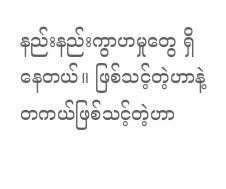နည်းနည်းကွာဟမှုတွေ ရှိနေတယ်။ ဖြစ်သင့်တဲ့ဟာနဲ့ တကယ်ဖြစ်သင့်တဲ့ဟာ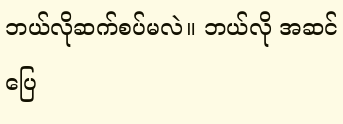ဘယ်လိုဆက်စပ်မလဲ။ ဘယ်လို အဆင်ပြေ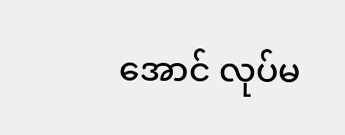အောင် လုပ်မ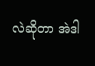လဲဆိုတာ အဲဒါ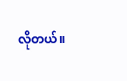လိုတယ်။